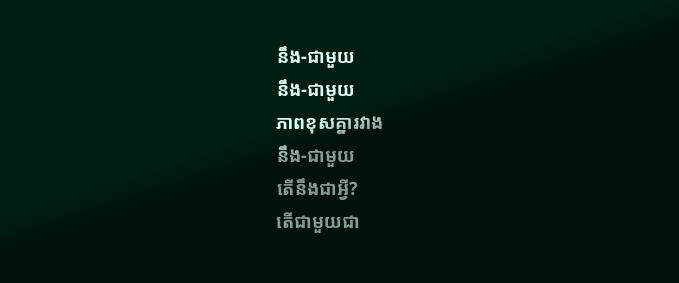នឹង-ជាមួយ
នឹង-ជាមួយ
ភាពខុសគ្នារវាង
នឹង-ជាមួយ
តើនឹងជាអ្វី?
តើជាមួយជា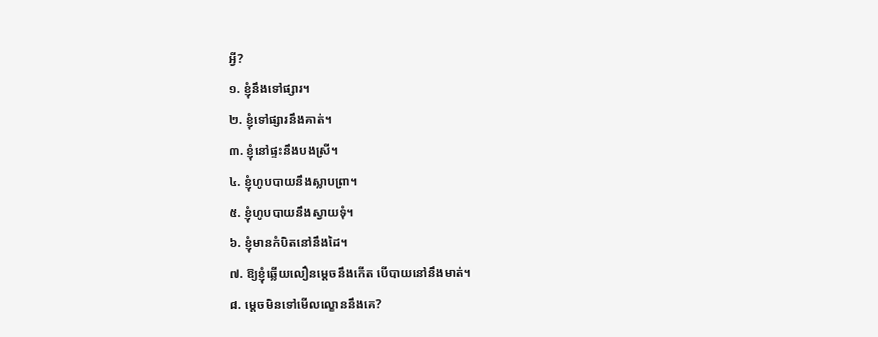អ្វី?
១. ខ្ញុំនឹងទៅផ្សារ។
២. ខ្ញុំទៅផ្សារនឹងគាត់។
៣. ខ្ញុំនៅផ្ទះនឹងបងស្រី។
៤. ខ្ញុំហូបបាយនឹងស្លាបព្រា។
៥. ខ្ញុំហូបបាយនឹងស្វាយទុំ។
៦. ខ្ញុំមានកំបិតនៅនឹងដៃ។
៧. ឱ្យខ្ញុំឆ្លើយលឿនម្ដេចនឹងកើត បើបាយនៅនឹងមាត់។
៨. ម្ដេចមិនទៅមើលល្ខោននឹងគេ?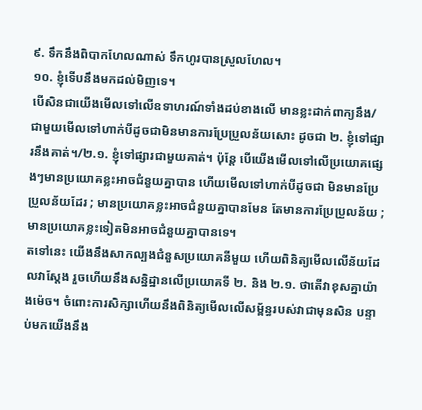៩. ទឹកនឹងពិបាកហែលណាស់ ទឹកហូរបានស្រួលហែល។
១០. ខ្ញុំទើបនឹងមកដល់មិញទេ។
បើសិនជាយើងមើលទៅលើឧទាហរណ៍ទាំងដប់ខាងលើ មានខ្លះដាក់ពាក្យនឹង/ជាមួយមើលទៅហាក់បីដូចជាមិនមានការប្រែប្រួលន័យសោះ ដូចជា ២. ខ្ញុំទៅផ្សារនឹងគាត់។/២.១. ខ្ញុំទៅផ្សារជាមួយគាត់។ ប៉ុន្តែ បើយើងមើលទៅលើប្រយោគផ្សេងៗមានប្រយោគខ្លះអាចជំនួយគ្នាបាន ហើយមើលទៅហាក់បីដូចជា មិនមានប្រែប្រួលន័យដែរ ; មានប្រយោគខ្លះអាចជំនួយគ្នាបានមែន តែមានការប្រែប្រួលន័យ ; មានប្រយោគខ្លះទៀតមិនអាចជំនួយគ្នាបានទេ។
តទៅនេះ យើងនឹងសាកល្បងជំនួសប្រយោគនីមួយ ហើយពិនិត្យមើលលើន័យដែលវាស្ដែង រួចហើយនឹងសន្និដ្ឋានលើប្រយោគទី ២. និង ២.១. ថាតើវាខុសគ្នាយ៉ាងម៉េច។ ចំពោះការសិក្សាហើយនឹងពិនិត្យមើលលើសម្ព័ន្ធរបស់វាជាមុនសិន បន្ទាប់មកយើងនឹង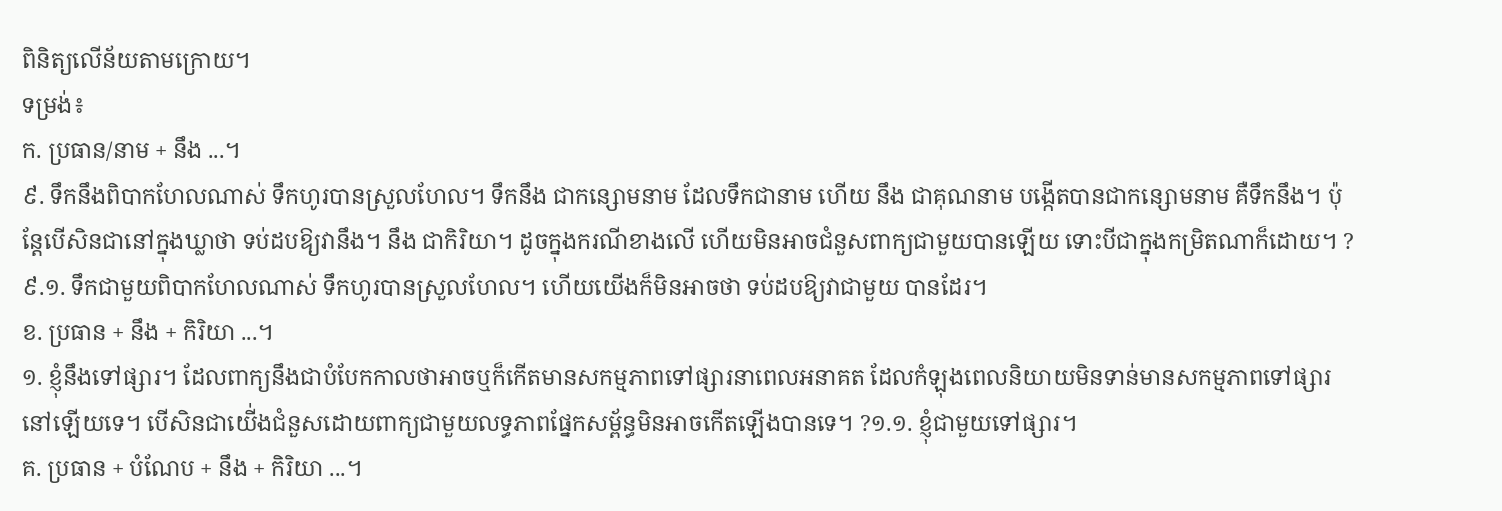ពិនិត្យលើន័យតាមក្រោយ។
ទម្រង់៖
ក. ប្រធាន/នាម + នឹង ...។
៩. ទឹកនឹងពិបាកហែលណាស់ ទឹកហូរបានស្រួលហែល។ ទឹកនឹង ជាកន្សោមនាម ដែលទឹកជានាម ហើយ នឹង ជាគុណនាម បង្កើតបានជាកន្សោមនាម គឺទឹកនឹង។ ប៉ុន្តែបើសិនជានៅក្នុងឃ្លាថា ទប់ដបឱ្យវានឹង។ នឹង ជាកិរិយា។ ដូចក្នុងករណីខាងលើ ហើយមិនអាចជំនួសពាក្យជាមួយបានឡើយ ទោះបីជាក្នុងកម្រិតណាក៏ដោយ។ ?៩.១. ទឹកជាមួយពិបាកហែលណាស់ ទឹកហូរបានស្រួលហែល។ ហើយយើងក៏មិនអាចថា ទប់ដបឱ្យវាជាមួយ បានដែរ។
ខ. ប្រធាន + នឹង + កិរិយា ...។
១. ខ្ញុំនឹងទៅផ្សារ។ ដែលពាក្យនឹងជាបំបែកកាលថាអាចឬក៏កើតមានសកម្មភាពទៅផ្សារនាពេលអនាគត ដែលកំឡុងពេលនិយាយមិនទាន់មានសកម្មភាពទៅផ្សារនៅឡើយទេ។ បើសិនជាយើ់ងជំនួសដោយពាក្យជាមួយលទ្ធភាពផ្នែកសម្ព័ន្ធមិនអាចកើតឡើងបានទេ។ ?១.១. ខ្ញុំជាមួយទៅផ្សារ។
គ. ប្រធាន + បំណែប + នឹង + កិរិយា ...។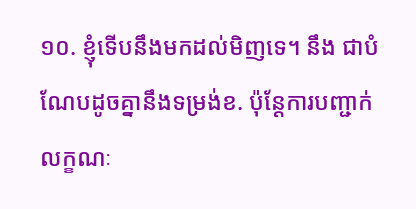១០. ខ្ញុំទើបនឹងមកដល់មិញទេ។ នឹង ជាបំណែបដូចគ្នានឹងទម្រង់ខ. ប៉ុន្តែការបញ្ជាក់លក្ខណៈ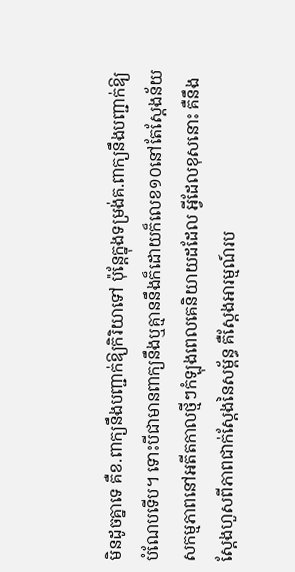មិនដូចគ្នាទេ គឺខ.ពាក្យនឹងបញ្ជាក់ឱ្យកិរិយាទៅ ប៉ុន្តែក្នុងទម្រង់គ.ពាក្យនឹងបញ្ជាក់ឱ្យបំណែបទើប។ ទោះបីជាមានពាក្យនឹងឬគ្មាននឹងក៏ដោយក៏លេខ១០នៅតែស្ដែងន័យសកម្មភាពនៅអតីតកាលថ្មីៗកំឡុងពេលគេនិយាយដដែល អ្វីដែលខុសនោះ គឺនឹងស្ដែងហួសពីភាពជាក់ស្ដែងនៃសម្ព័ន្ធ គឺស្ដែងអារម្មណ៍រប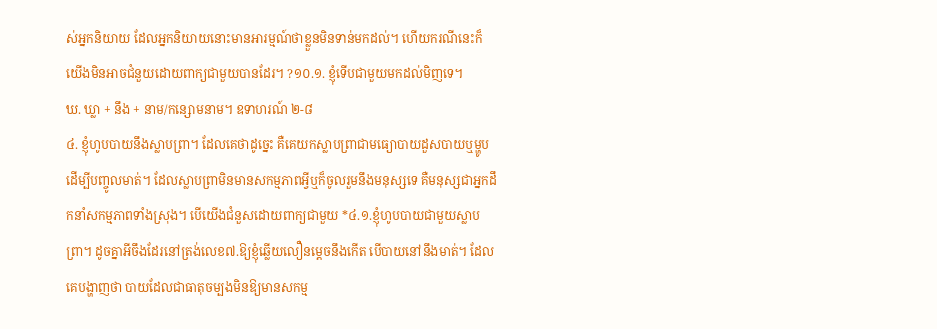ស់អ្នកនិយាយ ដែលអ្នកនិយាយនោះមានអារម្មណ៍ថាខ្លួនមិនទាន់មកដល់។ ហើយករណីនេះក៏យើងមិនអាចជំនួយដោយពាក្យជាមួយបានដែរ។ ?១០.១. ខ្ញុំទើបជាមួយមកដល់មិញទេ។
ឃ. ឃ្លា + នឹង + នាម/កន្សោមនាម។ ឧទាហរណ៍ ២-៨
៤. ខ្ញុំហូបបាយនឹងស្លាបព្រា។ ដែលគេថាដូច្នេះ គឺគេយកស្លាបព្រាជាមធ្យោបាយដួសបាយឬម្ហូបដើម្បីបញ្ចូលមាត់។ ដែលស្លាបព្រាមិនមានសកម្មភាពអ្វីឬក៏ចូលរួមនឹងមនុស្សទេ គឺមនុស្សជាអ្នកដឹកនាំសកម្មភាពទាំងស្រុង។ បើយើងជំនួសដោយពាក្យជាមួយ *៤.១.ខ្ញុំហូបបាយជាមួយស្លាបព្រា។ ដូចគ្នាអីចឹងដែរនៅត្រង់លេខ៧.ឱ្យខ្ញុំឆ្លើយលឿនម្ដេចនឹងកើត បើបាយនៅនឹងមាត់។ ដែលគេបង្ហាញថា បាយដែលជាធាតុចម្បងមិនឱ្យមានសកម្ម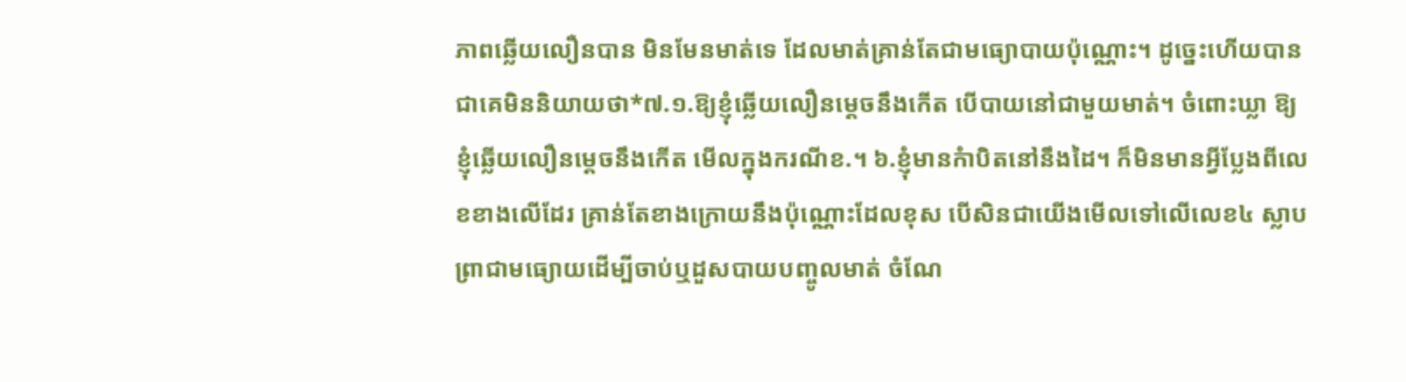ភាពឆ្លើយលឿនបាន មិនមែនមាត់ទេ ដែលមាត់គ្រាន់តែជាមធ្យោបាយប៉ុណ្ណោះ។ ដូច្នេះហើយបានជាគេមិននិយាយថា*៧.១.ឱ្យខ្ញុំឆ្លើយលឿនម្ដេចនឹងកើត បើបាយនៅជាមួយមាត់។ ចំពោះឃ្លា ឱ្យខ្ញុំឆ្លើយលឿនម្ដេចនឹងកើត មើលក្នុងករណីខ.។ ៦.ខ្ញុំមានកំាបិតនៅនឹងដៃ។ ក៏មិនមានអ្វីប្លែងពីលេខខាងលើដែរ គ្រាន់តែខាងក្រោយនឹងប៉ុណ្ណោះដែលខុស បើសិនជាយើងមើលទៅលើលេខ៤ ស្លាបព្រាជាមធ្យោយដើម្បីចាប់ឬដួសបាយបញ្ចូលមាត់ ចំណែ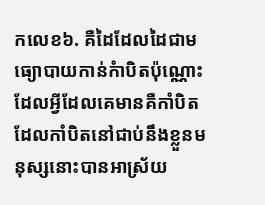កលេខ៦. គឺដៃដែលដៃជាមធ្យោបាយកាន់កំាបិតប៉ុណ្ណោះ ដែលអ្វីដែលគេមានគឺកាំបិត ដែលកាំបិតនៅជាប់នឹងខ្លួនមនុស្សនោះបានអាស្រ័យ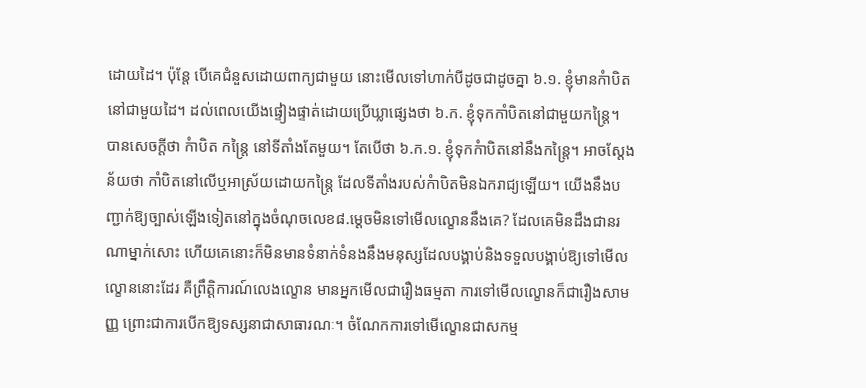ដោយដៃ។ ប៉ុន្តែ បើគេជំនួសដោយពាក្យជាមួយ នោះមើលទៅហាក់បីដូចជាដូចគ្នា ៦.១. ខ្ញុំមានកំាបិតនៅជាមួយដៃ។ ដល់ពេលយើងផ្ទៀងផ្ទាត់ដោយប្រើឃ្លាផ្សេងថា ៦.ក. ខ្ញុំទុកកាំបិតនៅជាមួយកន្ត្រៃ។ បានសេចក្ដីថា កំាបិត កន្ត្រៃ នៅទីតាំងតែមួយ។ តែបើថា ៦.ក.១. ខ្ញុំទុកកំាបិតនៅនឹងកន្ត្រៃ។ អាចស្ដែងន័យថា កាំបិតនៅលើឬអាស្រ័យដោយកន្ត្រៃ ដែលទីតាំងរបស់កំាបិតមិនឯករាជ្យឡើយ។ យើងនឹងបញ្ជាក់ឱ្យច្បាស់ឡើងទៀតនៅក្នុងចំណុចលេខ៨.ម្ដេចមិនទៅមើលល្ខោននឹងគេ? ដែលគេមិនដឹងជានរណាម្នាក់សោះ ហើយគេនោះក៏មិនមានទំនាក់ទំនងនឹងមនុស្សដែលបង្គាប់និងទទួលបង្គាប់ឱ្យទៅមើលល្ខោននោះដែរ គឺព្រឹត្តិការណ៍លេងល្ខោន មានអ្នកមើលជារឿងធម្មតា ការទៅមើលល្ខោនក៏ជារឿងសាមញ្ញ ព្រោះជាការបើកឱ្យទស្សនាជាសាធារណៈ។ ចំណែកការទៅមើល្ខោនជាសកម្ម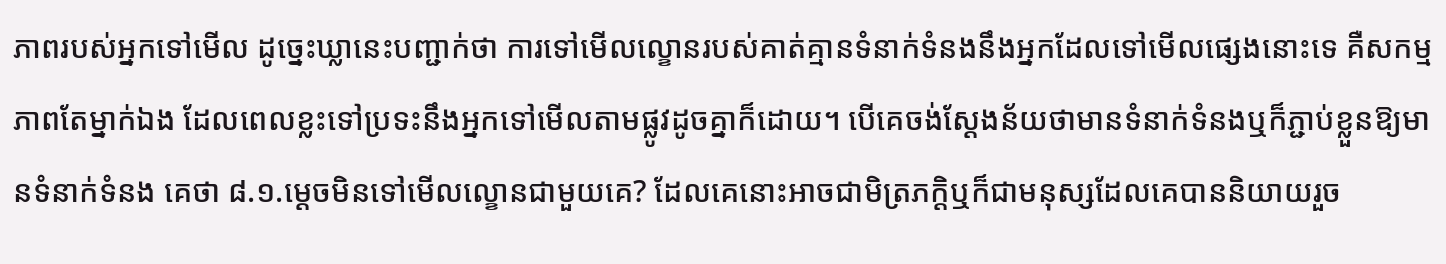ភាពរបស់អ្នកទៅមើល ដូច្នេះឃ្លានេះបញ្ជាក់ថា ការទៅមើលល្ខោនរបស់គាត់គ្មានទំនាក់ទំនងនឹងអ្នកដែលទៅមើលផ្សេងនោះទេ គឺសកម្មភាពតែម្នាក់ឯង ដែលពេលខ្លះទៅប្រទះនឹងអ្នកទៅមើលតាមផ្លូវដូចគ្នាក៏ដោយ។ បើគេចង់ស្ដែងន័យថាមានទំនាក់ទំនងឬក៏ភ្ជាប់ខ្លួនឱ្យមានទំនាក់ទំនង គេថា ៨.១.ម្ដេចមិនទៅមើលល្ខោនជាមួយគេ? ដែលគេនោះអាចជាមិត្រភក្តិឬក៏ជាមនុស្សដែលគេបាននិយាយរួច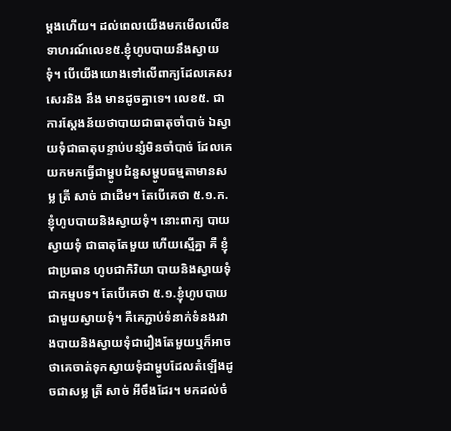ម្ដងហើយ។ ដល់ពេលយើងមកមើលលើឧទាហរណ៍លេខ៥.ខ្ញុំហូបបាយនឹងស្វាយទុំ។ បើយើងយោងទៅលើពាក្យដែលគេសរសេរនិង នឹង មានដូចគ្នាទេ។ លេខ៥. ជាការស្ដែងន័យថាបាយជាធាតុចាំបាច់ ឯស្វាយទុំជាធាតុបន្ទាប់បន្សំមិនចាំបាច់ ដែលគេយកមកធ្វើជាម្ហូបជំនួសម្ហូបធម្មតាមានសម្ល ត្រី សាច់ ជាដើម។ តែបើគេថា ៥.១.ក. ខ្ញុំហូបបាយនិងស្វាយទុំ។ នោះពាក្យ បាយ ស្វាយទុំ ជាធាតុតែមួយ ហើយស្មើគ្នា គឺ ខ្ញុំជាប្រធាន ហូបជាកិរិយា បាយនិងស្វាយទុំជាកម្មបទ។ តែបើគេថា ៥.១.ខ្ញុំហូបបាយជាមួយស្វាយទុំ។ គឺគេភ្ជាប់ទំនាក់ទំនងរវាងបាយនិងស្វាយទុំជារឿងតែមួយឬក៏អាចថាគេចាត់ទុកស្វាយទុំជាម្ហូបដែលតំឡើងដូចជាសម្ល ត្រី សាច់ អីចឹងដែរ។ មកដល់ចំ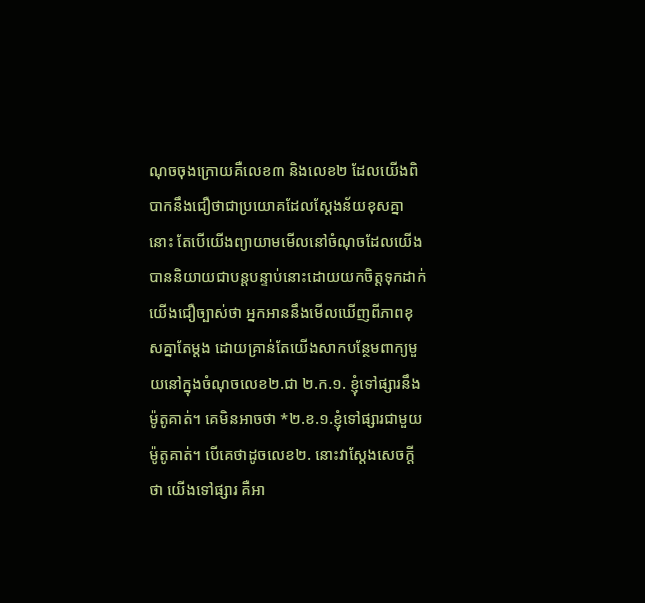ណុចចុងក្រោយគឺលេខ៣ និងលេខ២ ដែលយើងពិបាកនឹងជឿថាជាប្រយោគដែលស្ដែងន័យខុសគ្នានោះ តែបើយើងព្យាយាមមើលនៅចំណុចដែលយើងបាននិយាយជាបន្តបន្ទាប់នោះដោយយកចិត្តទុកដាក់ យើងជឿច្បាស់ថា អ្នកអាននឹងមើលឃើញពីភាពខុសគ្នាតែម្ដង ដោយគ្រាន់តែយើងសាកបន្ថែមពាក្យមួយនៅក្នុងចំណុចលេខ២.ជា ២.ក.១. ខ្ញុំទៅផ្សារនឹងម៉ូតូគាត់។ គេមិនអាចថា *២.ខ.១.ខ្ញុំទៅផ្សារជាមួយម៉ូតូគាត់។ បើគេថាដូចលេខ២. នោះវាស្ដែងសេចក្តីថា យើងទៅផ្សារ គឺអា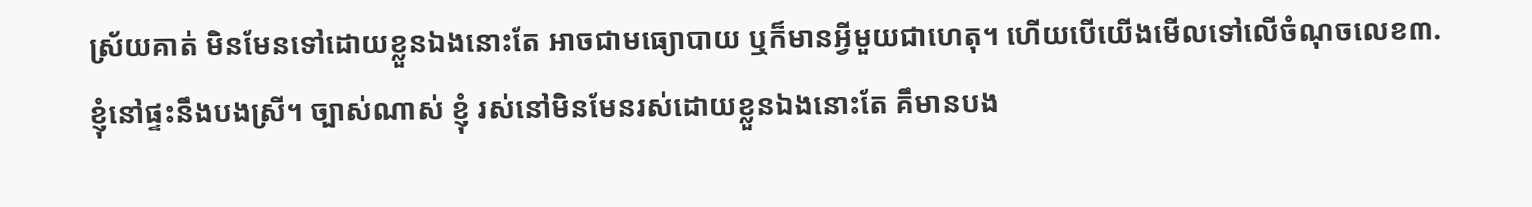ស្រ័យគាត់ មិនមែនទៅដោយខ្លួនឯងនោះតែ អាចជាមធ្យោបាយ ឬក៏មានអ្វីមួយជាហេតុ។ ហើយបើយើងមើលទៅលើចំណុចលេខ៣. ខ្ញុំនៅផ្ទះនឹងបងស្រី។ ច្បាស់ណាស់ ខ្ញុំ រស់នៅមិនមែនរស់ដោយខ្លួនឯងនោះតែ គឹមានបង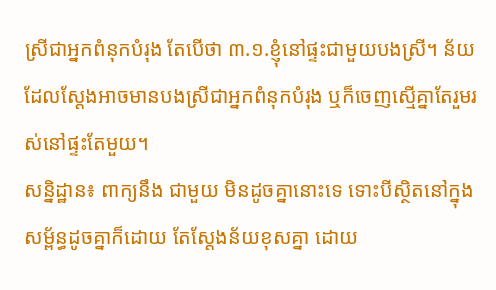ស្រីជាអ្នកពំនុកបំរុង តែបើថា ៣.១.ខ្ញុំនៅផ្ទះជាមួយបងស្រី។ ន័យដែលស្ដែងអាចមានបងស្រីជាអ្នកពំនុកបំរុង ឬក៏ចេញស្មើគ្នាតែរួមរស់នៅផ្ទះតែមួយ។
សន្និដ្ឋាន៖ ពាក្យនឹង ជាមួយ មិនដូចគ្នានោះទេ ទោះបីស្ថិតនៅក្នុងសម្ព័ន្ធដូចគ្នាក៏ដោយ តែស្ដែងន័យខុសគ្នា ដោយ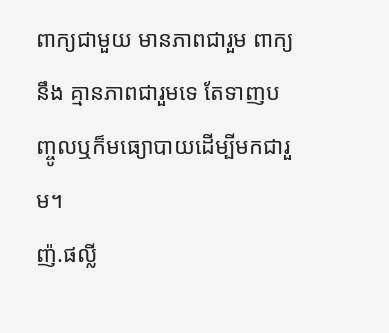ពាក្យជាមួយ មានភាពជារួម ពាក្យនឹង គ្មានភាពជារួមទេ តែទាញបញ្ចូលឬក៏មធ្យោបាយដើម្បីមកជារួម។
ញ៉.ផល្លី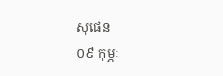សុផេន
០៩ កុម្ភៈ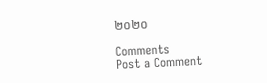២០២០

Comments
Post a Comment